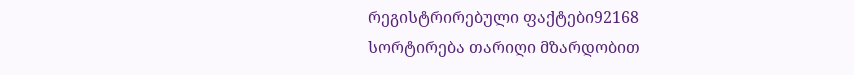რეგისტრირებული ფაქტები92168
სორტირება თარიღი მზარდობით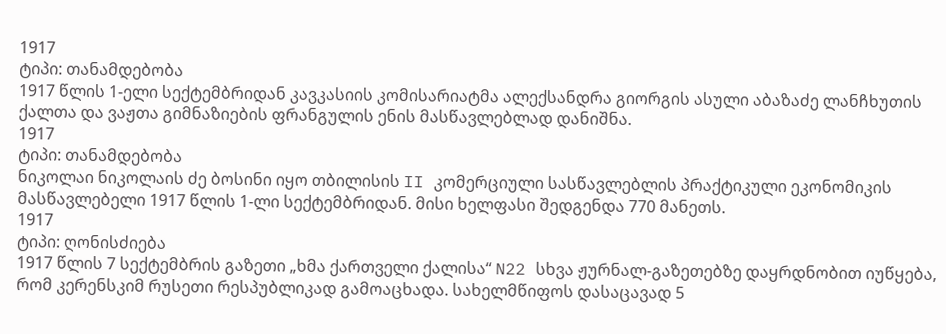1917
ტიპი: თანამდებობა
1917 წლის 1-ელი სექტემბრიდან კავკასიის კომისარიატმა ალექსანდრა გიორგის ასული აბაზაძე ლანჩხუთის ქალთა და ვაჟთა გიმნაზიების ფრანგულის ენის მასწავლებლად დანიშნა.
1917
ტიპი: თანამდებობა
ნიკოლაი ნიკოლაის ძე ბოსინი იყო თბილისის II კომერციული სასწავლებლის პრაქტიკული ეკონომიკის მასწავლებელი 1917 წლის 1-ლი სექტემბრიდან. მისი ხელფასი შედგენდა 770 მანეთს.
1917
ტიპი: ღონისძიება
1917 წლის 7 სექტემბრის გაზეთი „ხმა ქართველი ქალისა“ N22 სხვა ჟურნალ-გაზეთებზე დაყრდნობით იუწყება, რომ კერენსკიმ რუსეთი რესპუბლიკად გამოაცხადა. სახელმწიფოს დასაცავად 5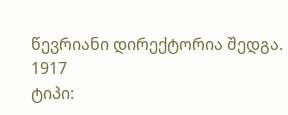წევრიანი დირექტორია შედგა.
1917
ტიპი: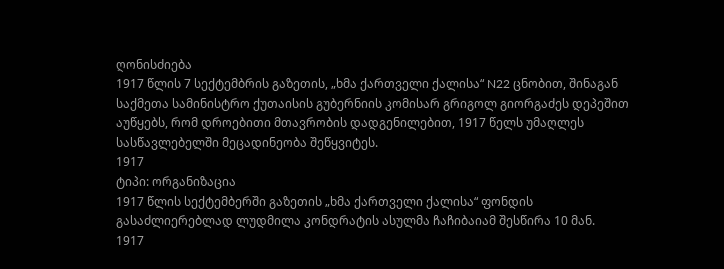ღონისძიება
1917 წლის 7 სექტემბრის გაზეთის, „ხმა ქართველი ქალისა“ N22 ცნობით, შინაგან საქმეთა სამინისტრო ქუთაისის გუბერნიის კომისარ გრიგოლ გიორგაძეს დეპეშით აუწყებს, რომ დროებითი მთავრობის დადგენილებით, 1917 წელს უმაღლეს სასწავლებელში მეცადინეობა შეწყვიტეს.
1917
ტიპი: ორგანიზაცია
1917 წლის სექტემბერში გაზეთის „ხმა ქართველი ქალისა“ ფონდის გასაძლიერებლად ლუდმილა კონდრატის ასულმა ჩაჩიბაიამ შესწირა 10 მან.
1917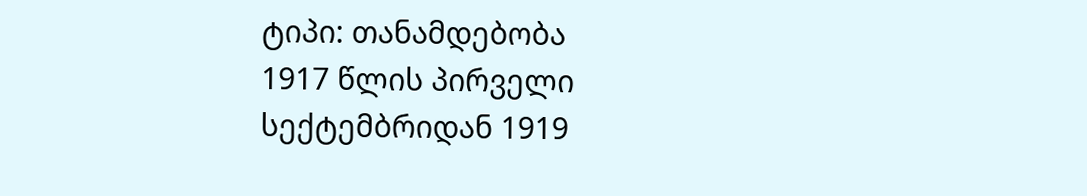ტიპი: თანამდებობა
1917 წლის პირველი სექტემბრიდან 1919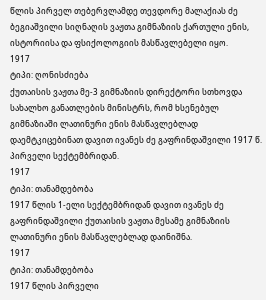წლის პირველ თებერვლამდე თევდორე მალაქიას ძე ბეგიაშვილი სიღნაღის ვაჟთა გიმნაზიის ქართული ენის, ისტორიისა და ფსიქოლოგიის მასწავლებელი იყო.
1917
ტიპი: ღონისძიება
ქუთაისის ვაჟთა მე-3 გიმნაზიის დირექტორი სთხოვდა სახალხო განათლების მინისტრს, რომ ხსენებულ გიმნაზიაში ლათინური ენის მასწავლებლად დაემტკიცებინათ დავით ივანეს ძე გაფრინდაშვილი 1917 წ. პირველი სექტემბრიდან.
1917
ტიპი: თანამდებობა
1917 წლის 1-ელი სექტემბრიდან დავით ივანეს ძე გაფრინდაშვილი ქუთაისის ვაჟთა მესამე გიმნაზიის ლათინური ენის მასწავლებლად დაინიშნა.
1917
ტიპი: თანამდებობა
1917 წლის პირველი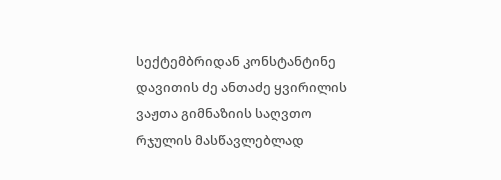სექტემბრიდან კონსტანტინე დავითის ძე ანთაძე ყვირილის ვაჟთა გიმნაზიის საღვთო რჯულის მასწავლებლად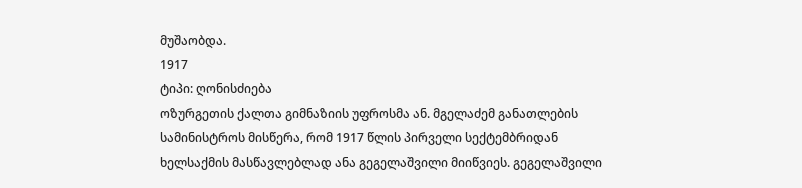მუშაობდა.
1917
ტიპი: ღონისძიება
ოზურგეთის ქალთა გიმნაზიის უფროსმა ან. მგელაძემ განათლების სამინისტროს მისწერა, რომ 1917 წლის პირველი სექტემბრიდან ხელსაქმის მასწავლებლად ანა გეგელაშვილი მიიწვიეს. გეგელაშვილი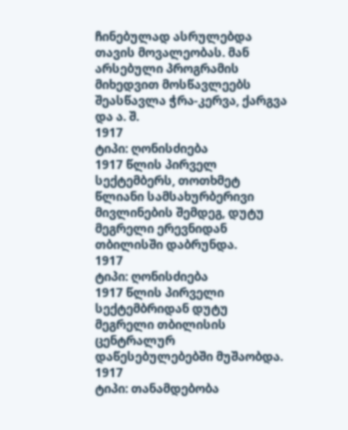ჩინებულად ასრულებდა თავის მოვალეობას. მან არსებული პროგრამის მიხედვით მოსწავლეებს შეასწავლა ჭრა-კერვა, ქარგვა და ა. შ.
1917
ტიპი: ღონისძიება
1917 წლის პირველ სექტემბერს, თოთხმეტ წლიანი სამსახურბერივი მივლინების შემდეგ, დუტუ მეგრელი ერევნიდან თბილისში დაბრუნდა.
1917
ტიპი: ღონისძიება
1917 წლის პირველი სექტემბრიდან დუტუ მეგრელი თბილისის ცენტრალურ დაწესებულებებში მუშაობდა.
1917
ტიპი: თანამდებობა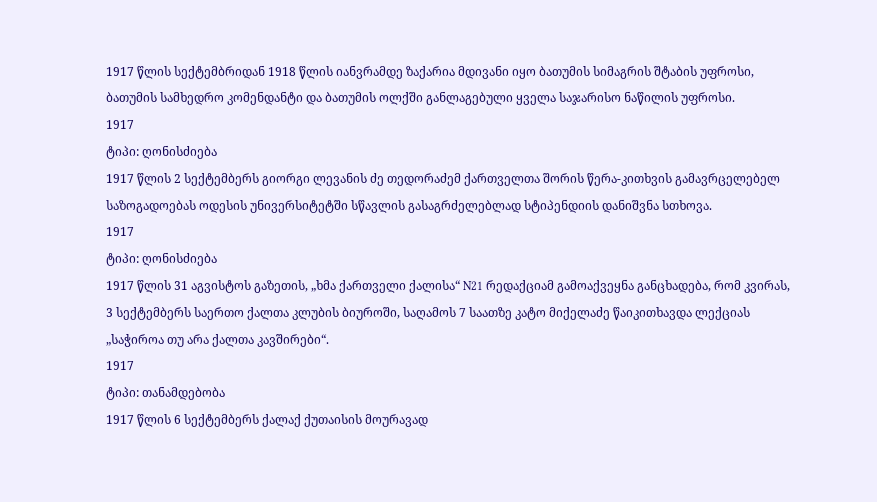1917 წლის სექტემბრიდან 1918 წლის იანვრამდე ზაქარია მდივანი იყო ბათუმის სიმაგრის შტაბის უფროსი, ბათუმის სამხედრო კომენდანტი და ბათუმის ოლქში განლაგებული ყველა საჯარისო ნაწილის უფროსი.
1917
ტიპი: ღონისძიება
1917 წლის 2 სექტემბერს გიორგი ლევანის ძე თედორაძემ ქართველთა შორის წერა-კითხვის გამავრცელებელ საზოგადოებას ოდესის უნივერსიტეტში სწავლის გასაგრძელებლად სტიპენდიის დანიშვნა სთხოვა.
1917
ტიპი: ღონისძიება
1917 წლის 31 აგვისტოს გაზეთის, „ხმა ქართველი ქალისა“ N21 რედაქციამ გამოაქვეყნა განცხადება, რომ კვირას, 3 სექტემბერს საერთო ქალთა კლუბის ბიუროში, საღამოს 7 საათზე კატო მიქელაძე წაიკითხავდა ლექციას „საჭიროა თუ არა ქალთა კავშირები“.
1917
ტიპი: თანამდებობა
1917 წლის 6 სექტემბერს ქალაქ ქუთაისის მოურავად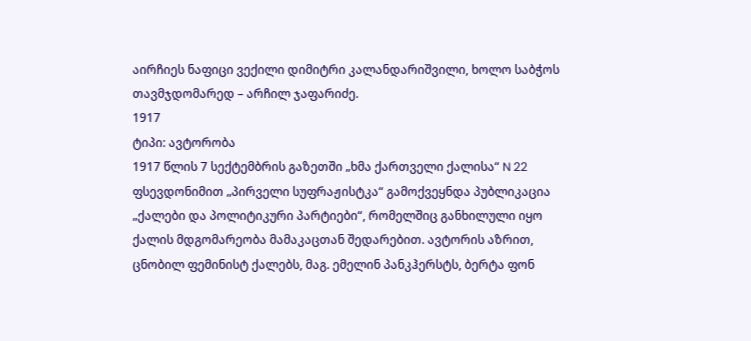აირჩიეს ნაფიცი ვექილი დიმიტრი კალანდარიშვილი, ხოლო საბჭოს თავმჯდომარედ – არჩილ ჯაფარიძე.
1917
ტიპი: ავტორობა
1917 წლის 7 სექტემბრის გაზეთში „ხმა ქართველი ქალისა“ N 22 ფსევდონიმით „პირველი სუფრაჟისტკა“ გამოქვეყნდა პუბლიკაცია „ქალები და პოლიტიკური პარტიები“, რომელშიც განხილული იყო ქალის მდგომარეობა მამაკაცთან შედარებით. ავტორის აზრით, ცნობილ ფემინისტ ქალებს, მაგ. ემელინ პანკჰერსტს, ბერტა ფონ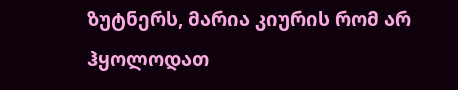ზუტნერს, მარია კიურის რომ არ ჰყოლოდათ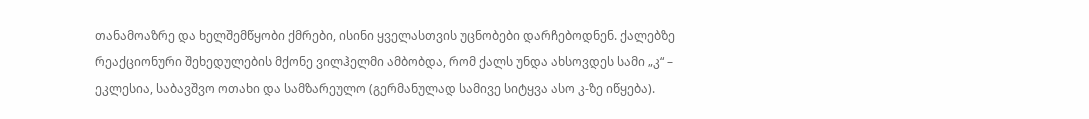თანამოაზრე და ხელშემწყობი ქმრები, ისინი ყველასთვის უცნობები დარჩებოდნენ. ქალებზე რეაქციონური შეხედულების მქონე ვილჰელმი ამბობდა, რომ ქალს უნდა ახსოვდეს სამი „კ“ – ეკლესია, საბავშვო ოთახი და სამზარეულო (გერმანულად სამივე სიტყვა ასო კ-ზე იწყება).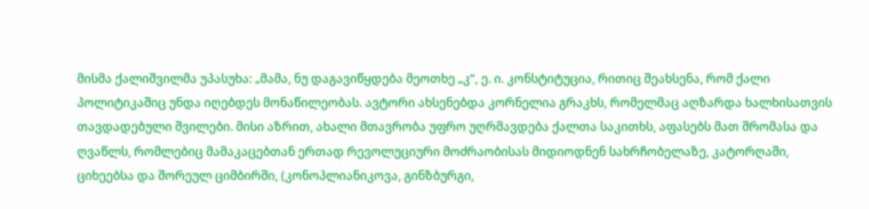მისმა ქალიშვილმა უპასუხა: „მამა, ნუ დაგავიწყდება მეოთხე „კ“, ე. ი. კონსტიტუცია, რითიც შეახსენა, რომ ქალი პოლიტიკაშიც უნდა იღებდეს მონაწილეობას. ავტორი ახსენებდა კორნელია გრაკხს, რომელმაც აღზარდა ხალხისათვის თავდადებული შვილები. მისი აზრით, ახალი მთავრობა უფრო უღრმავდება ქალთა საკითხს, აფასებს მათ შრომასა და ღვაწლს, რომლებიც მამაკაცებთან ერთად რევოლუციური მოძრაობისას მიდიოდნენ სახრჩობელაზე, კატორღაში, ციხეებსა და შორეულ ციმბირში, (კონოპლიანიკოვა, გინზბურგი,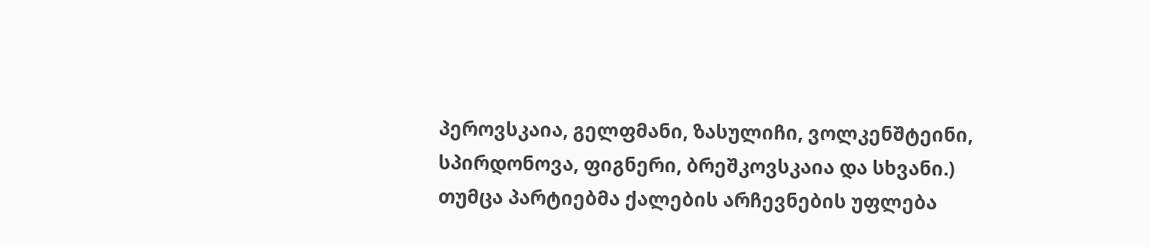პეროვსკაია, გელფმანი, ზასულიჩი, ვოლკენშტეინი, სპირდონოვა, ფიგნერი, ბრეშკოვსკაია და სხვანი.) თუმცა პარტიებმა ქალების არჩევნების უფლება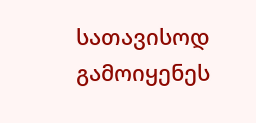სათავისოდ გამოიყენეს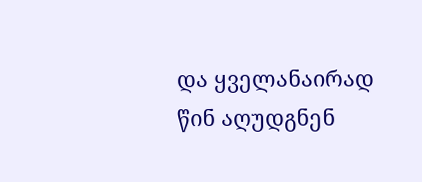და ყველანაირად წინ აღუდგნენ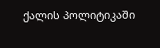ქალის პოლიტიკაში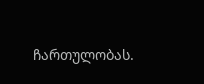ჩართულობას.